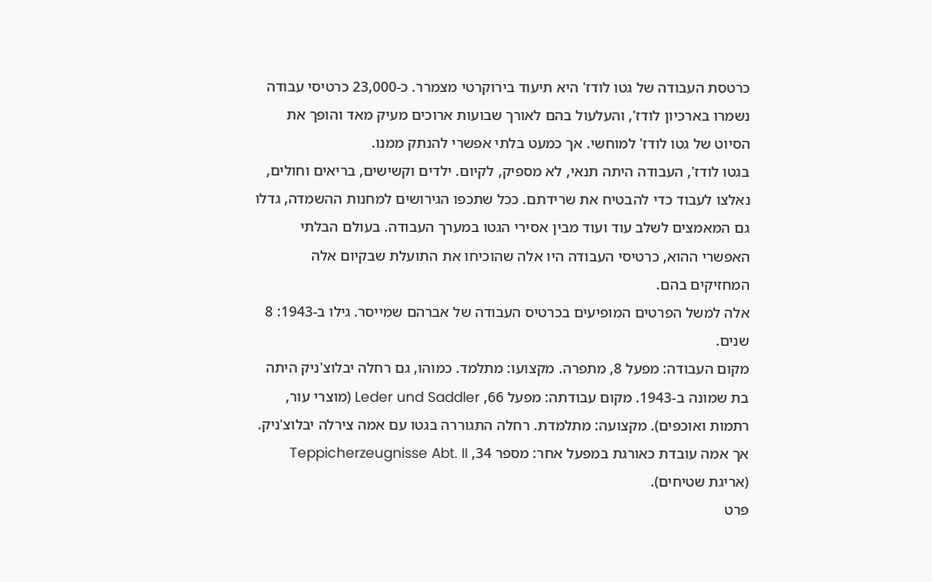כרטסת העבודה של גטו לודז' היא תיעוד בירוקרטי מצמרר. כ-23,000 כרטיסי עבודה נשמרו בארכיון לודז', והעלעול בהם לאורך שבועות ארוכים מעיק מאד והופך את הסיוט של גטו לודז' למוחשי. אך כמעט בלתי אפשרי להנתק ממנו.
בגטו לודז', העבודה היתה תנאי, לא מספיק, לקיום. ילדים וקשישים, בריאים וחולים, נאלצו לעבוד כדי להבטיח את שרידתם. ככל שתכפו הגירושים למחנות ההשמדה, גדלו גם המאמצים לשלב עוד ועוד מבין אסירי הגטו במערך העבודה. בעולם הבלתי האפשרי ההוא, כרטיסי העבודה היו אלה שהוכיחו את התועלת שבקיום אלה המחזיקים בהם.
אלה למשל הפרטים המופיעים בכרטיס העבודה של אברהם שמייסר. גילו ב-1943: 8 שנים.
מקום העבודה: מפעל 8, מתפרה. מקצועו: מתלמד. כמוהו, גם רחלה יבלוצ'ניק היתה בת שמונה ב-1943. מקום עבודתה: מפעל 66, Leder und Saddler (מוצרי עור, רתמות ואוכפים). מקצועה: מתלמדת. רחלה התגוררה בגטו עם אמה צירלה יבלוצ'ניק. אך אמה עובדת כאורגת במפעל אחר: מספר 34, Teppicherzeugnisse Abt. II (אריגת שטיחים).
פרט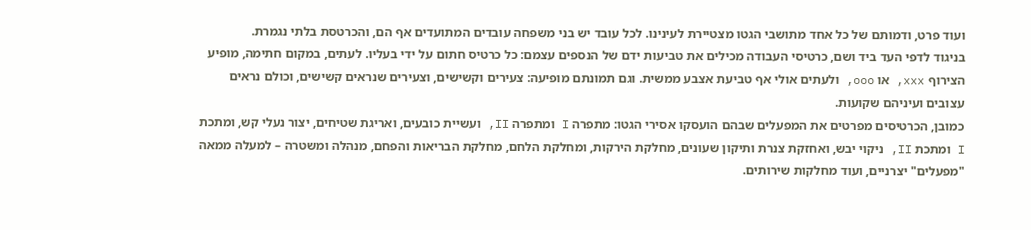ועוד פרט, ודמותם של כל אחד מתושבי הגטו מצטיירת לעינינו. לכל עובד יש בני משפחה עובדים המתועדים אף הם, והכרטסת בלתי נגמרת.
בניגוד לדפי העד ביד ושם, כרטיסי העבודה מכילים את טביעות ידם של הנספים עצמם: כל כרטיס חתום על ידי בעליו. לעתים, במקום חתימה, מופיע הצירוף xxx, או ooo, ולעתים אולי אף טביעת אצבע ממשית. וגם תמונתם מופיעה: צעירים וקשישים, וצעירים שנראים קשישים, וכולם נראים עצובים ועיניהם שקועות.
כמובן, הכרטיסים מפרטים את המפעלים שבהם הועסקו אסירי הגטו: מתפרה I ומתפרה II, ועשיית כובעים, ואריגת שטיחים, יצור נעלי קש, ומתכת I ומתכת II, ניקוי יבש, ואחזקת צנרת ותיקון שעונים, מחלקת הירקות, ומחלקת הלחם, מחלקת הבריאות והפחם, מנהלה ומשטרה – למעלה ממאה "מפעלים" יצרניים, ועוד מחלקות שירותים.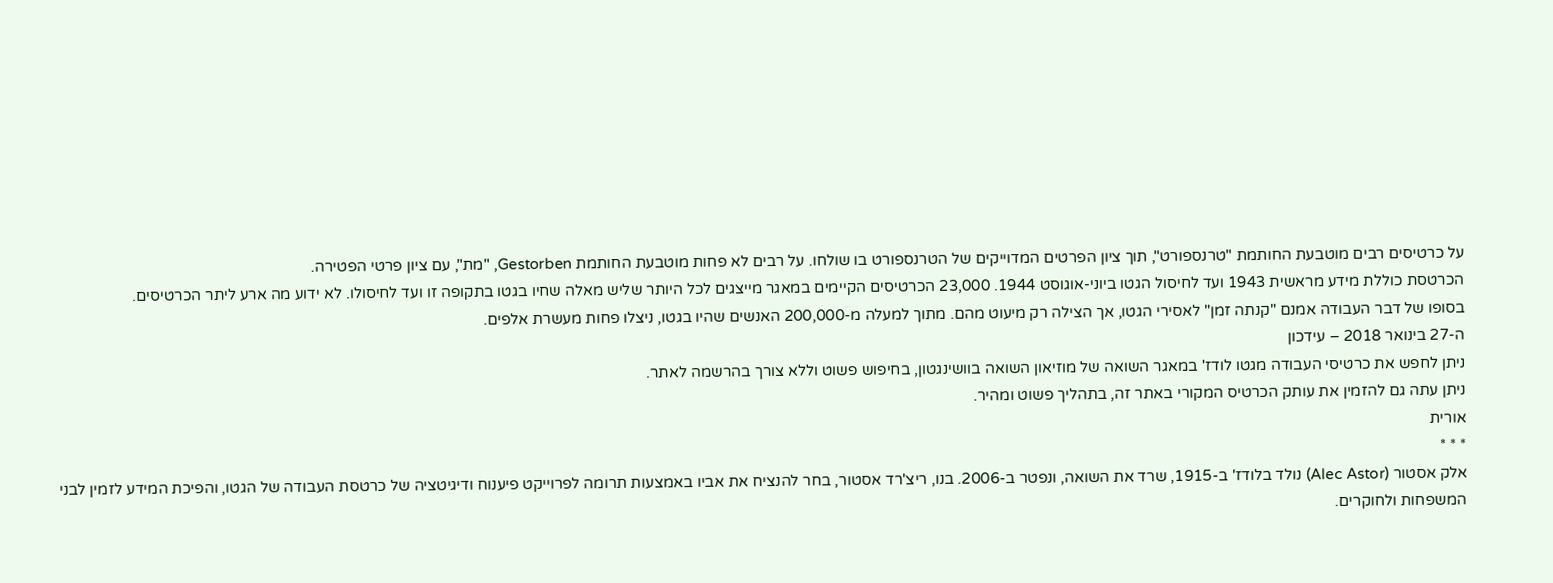על כרטיסים רבים מוטבעת החותמת "טרנספורט", תוך ציון הפרטים המדוייקים של הטרנספורט בו שולחו. על רבים לא פחות מוטבעת החותמת Gestorben, "מת", עם ציון פרטי הפטירה.
הכרטסת כוללת מידע מראשית 1943 ועד לחיסול הגטו ביוני-אוגוסט 1944. 23,000 הכרטיסים הקיימים במאגר מייצגים לכל היותר שליש מאלה שחיו בגטו בתקופה זו ועד לחיסולו. לא ידוע מה ארע ליתר הכרטיסים.
בסופו של דבר העבודה אמנם "קנתה זמן" לאסירי הגטו, אך הצילה רק מיעוט מהם. מתוך למעלה מ-200,000 האנשים שהיו בגטו, ניצלו פחות מעשרת אלפים.
ה-27 בינואר 2018 – עידכון
ניתן לחפש את כרטיסי העבודה מגטו לודז' במאגר השואה של מוזיאון השואה בוושינגטון, בחיפוש פשוט וללא צורך בהרשמה לאתר.
ניתן עתה גם להזמין את עותק הכרטיס המקורי באתר זה, בתהליך פשוט ומהיר.
אורית
* * *
אלק אסטור (Alec Astor) נולד בלודז' ב-1915, שרד את השואה, ונפטר ב-2006. בנו, ריצ'רד אסטור, בחר להנציח את אביו באמצעות תרומה לפרוייקט פיענוח ודיגיטציה של כרטסת העבודה של הגטו, והפיכת המידע לזמין לבני המשפחות ולחוקרים.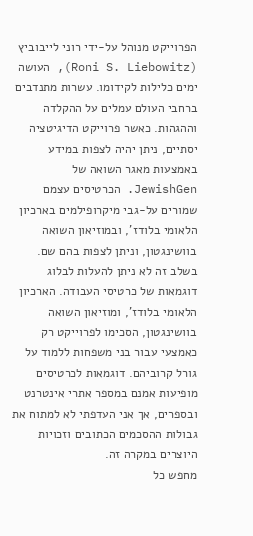הפרוייקט מנוהל על-ידי רוני לייבוביץ (Roni S. Liebowitz), העושה ימים כלילות לקידומו. עשרות מתנדבים ברחבי העולם עמלים על ההקלדה וההגהות. כאשר פרוייקט הדיגיטציה יסתיים, ניתן יהיה לצפות במידע באמצעות מאגר השואה של JewishGen. הכרטיסים עצמם שמורים על-גבי מיקרופילמים בארכיון הלאומי בלודז', ובמוזיאון השואה בוושינגטון, וניתן לצפות בהם שם.
בשלב זה לא ניתן להעלות לבלוג דוגמאות של כרטיסי העבודה. הארכיון הלאומי בלודז', ומוזיאון השואה בוושינגטון, הסכימו לפרוייקט רק כאמצעי עבור בני משפחות ללמוד על גורל קרוביהם. דוגמאות לכרטיסים מופיעות אמנם במספר אתרי אינטרנט ובספרים, אך אני העדפתי לא למתוח את גבולות ההסכמים הכתובים וזכויות היוצרים במקרה זה.
מחפש כל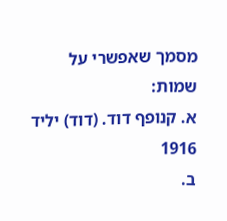מסמך שאפשרי על שמות:
א. קנופף דוד. (דוד) יליד 1916
ב.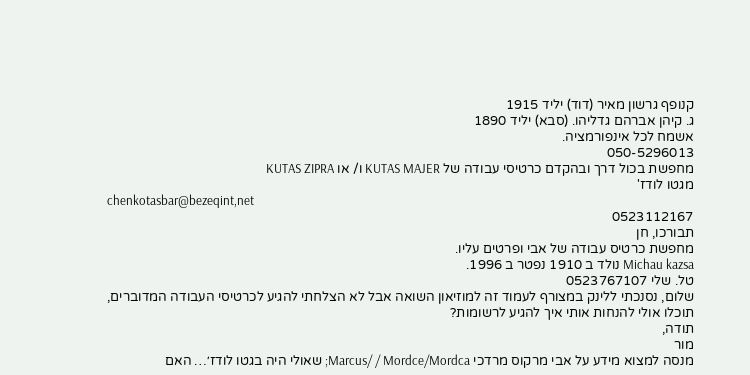קנופף גרשון מאיר (דוד) יליד 1915
ג. קיהן אברהם גדליהו. (סבא) יליד 1890
אשמח לכל אינפורמציה.
050-5296013
מחפשת בכול דרך ובהקדם כרטיסי עבודה של KUTAS MAJER ו/ או KUTAS ZIPRA
מגטו לודז'
chenkotasbar@bezeqint,net
0523112167
תבורכו, חן
מחפשת כרטיס עבודה של אבי ופרטים עליו.
Michau kazsa נולד ב 1910 נפטר ב 1996.
טל. שלי 0523767107
שלום, נסנכתי ללינק במצורף לעמוד זה למוזיאון השואה אבל לא הצלחתי להגיע לכרטיסי העבודה המדוברים, תוכלו אולי להנחות אותי איך להגיע לרשומות?
תודה,
מור
מנסה למצוא מידע על אבי מרקוס מרדכי Marcus/ / Mordce/Mordca; שאולי היה בגטו לודז׳… האם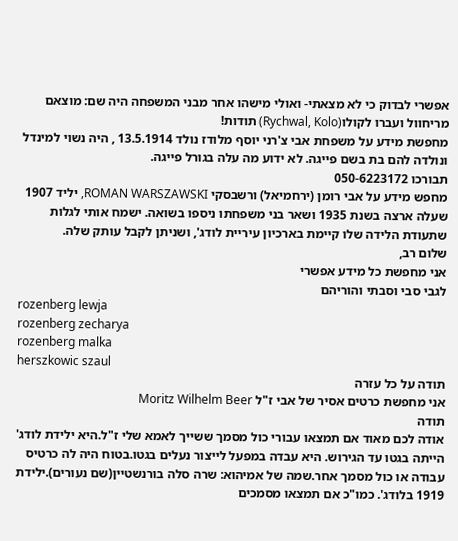אפשרי לבדוק כי לא מצאתי- ואולי מישהו אחר מבני המשפחה היה שם: מוצאם מריחוול ועברו לקולו(Rychwal, Kolo) תודות!
מחפשת מידע על משפחת אבי צ'רני יוסף מלודז נולד 13.5.1914 , היה נשוי למינדל ונולדה להם בת בשם פייגה. לא ידוע מה עלה בגורל פייגה.
תבורכו 050-6223172
מחפש מידע על אבי רומן (ירחמיאל) ורשבסקי ROMAN WARSZAWSKI, יליד 1907 שעלה ארצה בשנת 1935 ושאר בני משפחתו ניספו בשואה. ישמח אותי לגלות שתעודת הלידה שלו קיימת בארכיון עיריית לודג', ושניתן לקבל עותק שלה.
שלום רב,
אני מחפשת כל מידע אפשרי
לגבי סבי וסבתי והוריהם
rozenberg lewja
rozenberg zecharya
rozenberg malka
herszkowic szaul
תודה על כל עזרה
אני מחפשת כרטים אסיר של אבי ז"ל Moritz Wilhelm Beer
תודה
אודה לכם מאוד אם תמצאו עבורי כול מסמך ששייך לאמא שלי ז"ל.היא ילידת לודג' הייתה בגטו עד הגירוש. היא עבדה במפעל לייצור נעלים בגטו.בטוח היה לה כרטיס עבודה או כול מסמך אחר.שמה של אמיהוא: שרה סלה בורנשטיין(שם נעורים).ילידת 1919 בלודג'. כמו"כ אם תמצאו מסמכים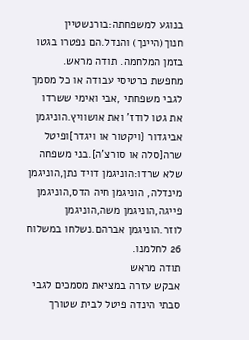בנוגע למשפחתה:בורנשטיין חנוך(היינך) והנדל.הם נפטרו בגטו בזמן המלחמה. תודה מראש.
מחפשת כרטיסי עבודה או כל מסמך לגבי משפחתי ,אבי ואימי ששרדו את גטו לודז' ואת אושוויץ.הוניגמן אביגדור {ויקטור או ויגדר]ופיטל שרה[סלה או סורצ'ה].בני משפחה שלא שרדו:הוניגמן דויד נתן,הוניגמן מינדלה, הוניגמן חיה הדס,הוניגמן פייגה,הוניגמן משה,הוניגמן לוזר.הוניגמן אברהם.נשלחו במשלוח 26 לחלמנו.
תודה מראש
אבקש עזרה במציאת מסמכים לגבי סבתי הינדה פיטל לבית שטורך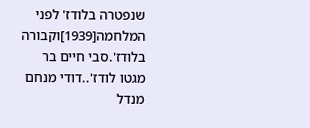שנפטרה בלודז' לפני המלחמה[1939]וקבורה בלודז'.סבי חיים בר מגטו לודז'..דודי מנחם מנדל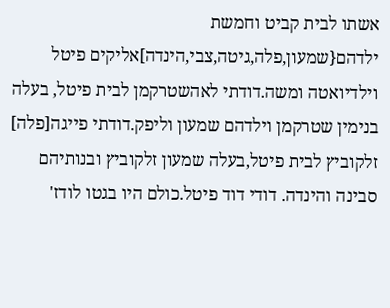אשתו לבית קביט וחמשת ילדהם{שמעון,פלה,גיטה,צבי,הינדה]אליקים פיטל וילדיואטה ומשה.דודתי לאהשטרקמן לבית פיטל, בעלה בנימין שטרקמן וילדהם שמעון וליפק.דודתי פייגה[פלה] זלקוביץ לבית פיטל,בעלה שמעון זלקוביץ ובנותיהם סבינה והינדה. דודי דוד פיטל.כולם היו בגטו לודז'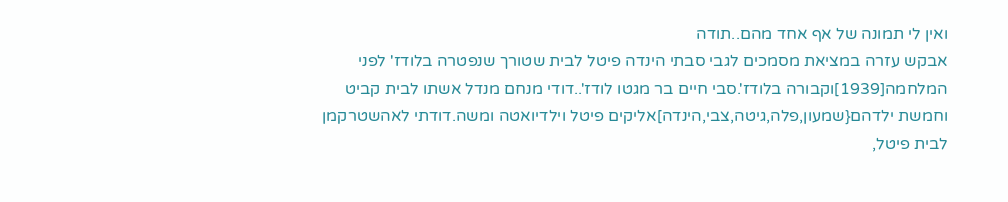ואין לי תמונה של אף אחד מהם..תודה
אבקש עזרה במציאת מסמכים לגבי סבתי הינדה פיטל לבית שטורך שנפטרה בלודז' לפני המלחמה[1939]וקבורה בלודז'.סבי חיים בר מגטו לודז'..דודי מנחם מנדל אשתו לבית קביט וחמשת ילדהם{שמעון,פלה,גיטה,צבי,הינדה]אליקים פיטל וילדיואטה ומשה.דודתי לאהשטרקמן לבית פיטל,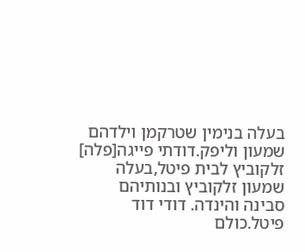בעלה בנימין שטרקמן וילדהם שמעון וליפק.דודתי פייגה[פלה] זלקוביץ לבית פיטל,בעלה שמעון זלקוביץ ובנותיהם סבינה והינדה. דודי דוד פיטל.כולם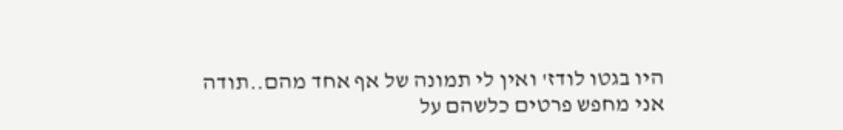היו בגטו לודז' ואין לי תמונה של אף אחד מהם..תודה
אני מחפש פרטים כלשהם על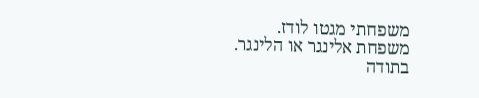משפחתי מגטו לודז.
משפחת אלינגר או הלינגר.
בתודה